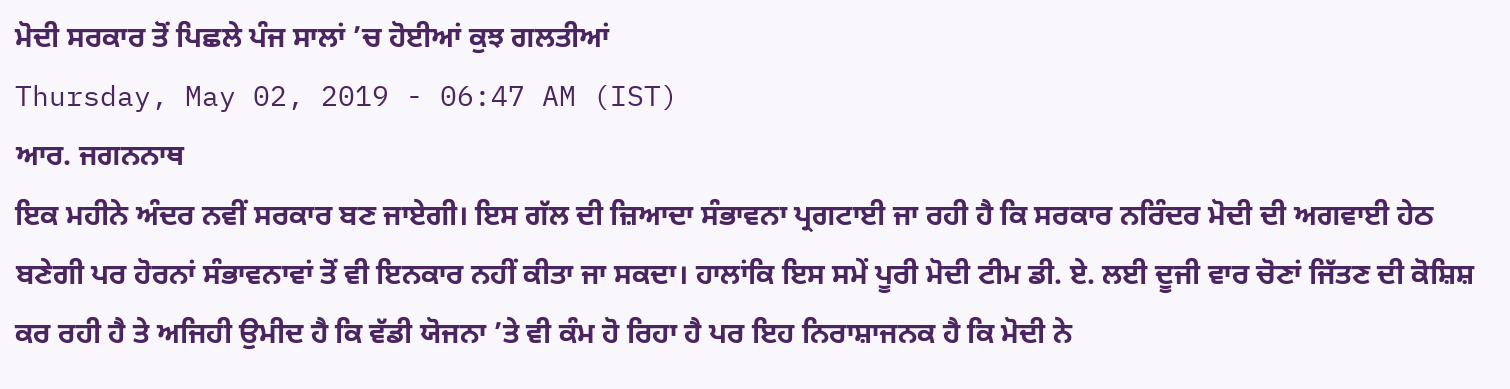ਮੋਦੀ ਸਰਕਾਰ ਤੋਂ ਪਿਛਲੇ ਪੰਜ ਸਾਲਾਂ ’ਚ ਹੋਈਆਂ ਕੁਝ ਗਲਤੀਆਂ
Thursday, May 02, 2019 - 06:47 AM (IST)
ਆਰ. ਜਗਨਨਾਥ
ਇਕ ਮਹੀਨੇ ਅੰਦਰ ਨਵੀਂ ਸਰਕਾਰ ਬਣ ਜਾਏਗੀ। ਇਸ ਗੱਲ ਦੀ ਜ਼ਿਆਦਾ ਸੰਭਾਵਨਾ ਪ੍ਰਗਟਾਈ ਜਾ ਰਹੀ ਹੈ ਕਿ ਸਰਕਾਰ ਨਰਿੰਦਰ ਮੋਦੀ ਦੀ ਅਗਵਾਈ ਹੇਠ ਬਣੇਗੀ ਪਰ ਹੋਰਨਾਂ ਸੰਭਾਵਨਾਵਾਂ ਤੋਂ ਵੀ ਇਨਕਾਰ ਨਹੀਂ ਕੀਤਾ ਜਾ ਸਕਦਾ। ਹਾਲਾਂਕਿ ਇਸ ਸਮੇਂ ਪੂਰੀ ਮੋਦੀ ਟੀਮ ਡੀ. ਏ. ਲਈ ਦੂਜੀ ਵਾਰ ਚੋਣਾਂ ਜਿੱਤਣ ਦੀ ਕੋਸ਼ਿਸ਼ ਕਰ ਰਹੀ ਹੈ ਤੇ ਅਜਿਹੀ ਉਮੀਦ ਹੈ ਕਿ ਵੱਡੀ ਯੋਜਨਾ ’ਤੇ ਵੀ ਕੰਮ ਹੋ ਰਿਹਾ ਹੈ ਪਰ ਇਹ ਨਿਰਾਸ਼ਾਜਨਕ ਹੈ ਕਿ ਮੋਦੀ ਨੇ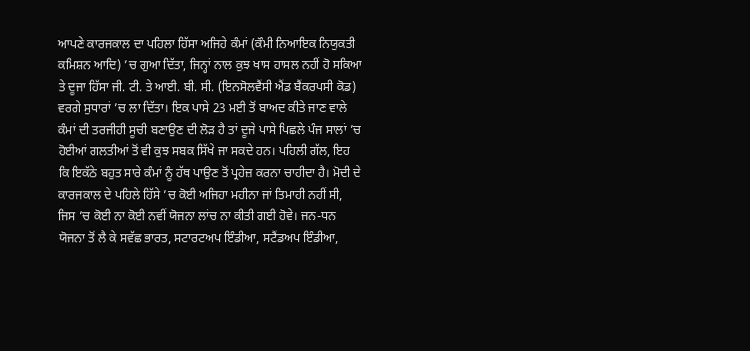ਆਪਣੇ ਕਾਰਜਕਾਲ ਦਾ ਪਹਿਲਾ ਹਿੱਸਾ ਅਜਿਹੇ ਕੰਮਾਂ (ਕੌਮੀ ਨਿਆਇਕ ਨਿਯੁਕਤੀ ਕਮਿਸ਼ਨ ਆਦਿ) ’ਚ ਗੁਆ ਦਿੱਤਾ, ਜਿਨ੍ਹਾਂ ਨਾਲ ਕੁਝ ਖਾਸ ਹਾਸਲ ਨਹੀਂ ਹੋ ਸਕਿਆ ਤੇ ਦੂਜਾ ਹਿੱਸਾ ਜੀ. ਟੀ. ਤੇ ਆਈ. ਬੀ. ਸੀ. (ਇਨਸੋਲਵੈਂਸੀ ਐਂਡ ਬੈਂਕਰਪਸੀ ਕੋਡ) ਵਰਗੇ ਸੁਧਾਰਾਂ ’ਚ ਲਾ ਦਿੱਤਾ। ਇਕ ਪਾਸੇ 23 ਮਈ ਤੋਂ ਬਾਅਦ ਕੀਤੇ ਜਾਣ ਵਾਲੇ ਕੰਮਾਂ ਦੀ ਤਰਜੀਹੀ ਸੂਚੀ ਬਣਾਉਣ ਦੀ ਲੋੜ ਹੈ ਤਾਂ ਦੂਜੇ ਪਾਸੇ ਪਿਛਲੇ ਪੰਜ ਸਾਲਾਂ ’ਚ ਹੋਈਆਂ ਗਲਤੀਆਂ ਤੋਂ ਵੀ ਕੁਝ ਸਬਕ ਸਿੱਖੇ ਜਾ ਸਕਦੇ ਹਨ। ਪਹਿਲੀ ਗੱਲ, ਇਹ ਕਿ ਇਕੱਠੇ ਬਹੁਤ ਸਾਰੇ ਕੰਮਾਂ ਨੂੰ ਹੱਥ ਪਾਉਣ ਤੋਂ ਪ੍ਰਹੇਜ਼ ਕਰਨਾ ਚਾਹੀਦਾ ਹੈ। ਮੋਦੀ ਦੇ ਕਾਰਜਕਾਲ ਦੇ ਪਹਿਲੇ ਹਿੱਸੇ ’ਚ ਕੋਈ ਅਜਿਹਾ ਮਹੀਨਾ ਜਾਂ ਤਿਮਾਹੀ ਨਹੀਂ ਸੀ, ਜਿਸ ’ਚ ਕੋਈ ਨਾ ਕੋਈ ਨਵੀਂ ਯੋਜਨਾ ਲਾਂਚ ਨਾ ਕੀਤੀ ਗਈ ਹੋਵੇ। ਜਨ-ਧਨ ਯੋਜਨਾ ਤੋਂ ਲੈ ਕੇ ਸਵੱਛ ਭਾਰਤ, ਸਟਾਰਟਅਪ ਇੰਡੀਆ, ਸਟੈਂਡਅਪ ਇੰਡੀਆ,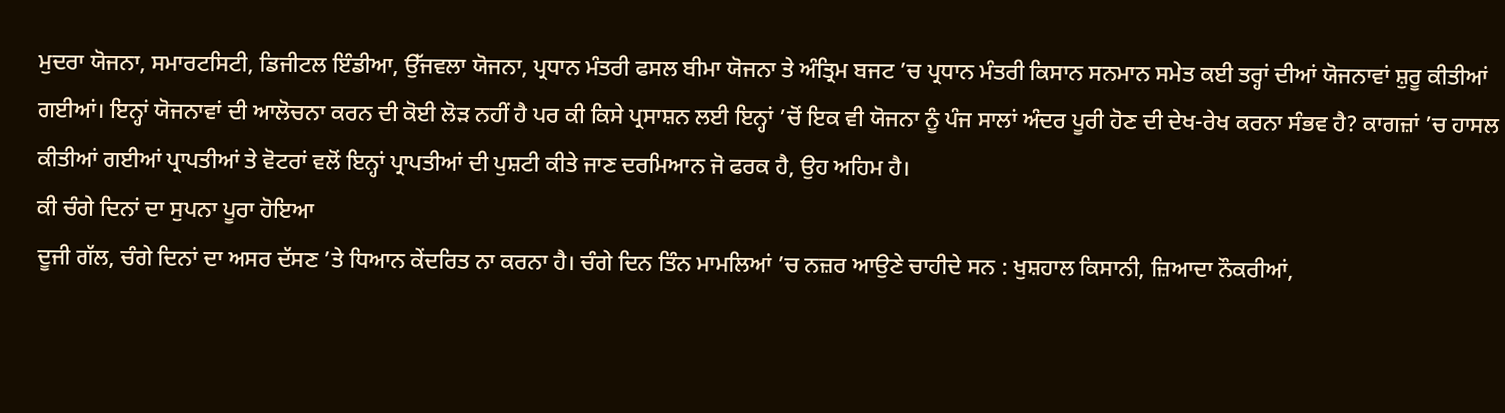ਮੁਦਰਾ ਯੋਜਨਾ, ਸਮਾਰਟਸਿਟੀ, ਡਿਜੀਟਲ ਇੰਡੀਆ, ਉੱਜਵਲਾ ਯੋਜਨਾ, ਪ੍ਰਧਾਨ ਮੰਤਰੀ ਫਸਲ ਬੀਮਾ ਯੋਜਨਾ ਤੇ ਅੰਤ੍ਰਿਮ ਬਜਟ ’ਚ ਪ੍ਰਧਾਨ ਮੰਤਰੀ ਕਿਸਾਨ ਸਨਮਾਨ ਸਮੇਤ ਕਈ ਤਰ੍ਹਾਂ ਦੀਆਂ ਯੋਜਨਾਵਾਂ ਸ਼ੁਰੂ ਕੀਤੀਆਂ ਗਈਆਂ। ਇਨ੍ਹਾਂ ਯੋਜਨਾਵਾਂ ਦੀ ਆਲੋਚਨਾ ਕਰਨ ਦੀ ਕੋਈ ਲੋੜ ਨਹੀਂ ਹੈ ਪਰ ਕੀ ਕਿਸੇ ਪ੍ਰਸਾਸ਼ਨ ਲਈ ਇਨ੍ਹਾਂ ’ਚੋਂ ਇਕ ਵੀ ਯੋਜਨਾ ਨੂੰ ਪੰਜ ਸਾਲਾਂ ਅੰਦਰ ਪੂਰੀ ਹੋਣ ਦੀ ਦੇਖ-ਰੇਖ ਕਰਨਾ ਸੰਭਵ ਹੈ? ਕਾਗਜ਼ਾਂ ’ਚ ਹਾਸਲ ਕੀਤੀਆਂ ਗਈਆਂ ਪ੍ਰਾਪਤੀਆਂ ਤੇ ਵੋਟਰਾਂ ਵਲੋਂ ਇਨ੍ਹਾਂ ਪ੍ਰਾਪਤੀਆਂ ਦੀ ਪੁਸ਼ਟੀ ਕੀਤੇ ਜਾਣ ਦਰਮਿਆਨ ਜੋ ਫਰਕ ਹੈ, ਉਹ ਅਹਿਮ ਹੈ।
ਕੀ ਚੰਗੇ ਦਿਨਾਂ ਦਾ ਸੁਪਨਾ ਪੂਰਾ ਹੋਇਆ
ਦੂਜੀ ਗੱਲ, ਚੰਗੇ ਦਿਨਾਂ ਦਾ ਅਸਰ ਦੱਸਣ ’ਤੇ ਧਿਆਨ ਕੇਂਦਰਿਤ ਨਾ ਕਰਨਾ ਹੈ। ਚੰਗੇ ਦਿਨ ਤਿੰਨ ਮਾਮਲਿਆਂ ’ਚ ਨਜ਼ਰ ਆਉਣੇ ਚਾਹੀਦੇ ਸਨ : ਖੁਸ਼ਹਾਲ ਕਿਸਾਨੀ, ਜ਼ਿਆਦਾ ਨੌਕਰੀਆਂ,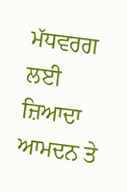ਮੱਧਵਰਗ ਲਈ ਜ਼ਿਆਦਾ ਆਮਦਨ ਤੇ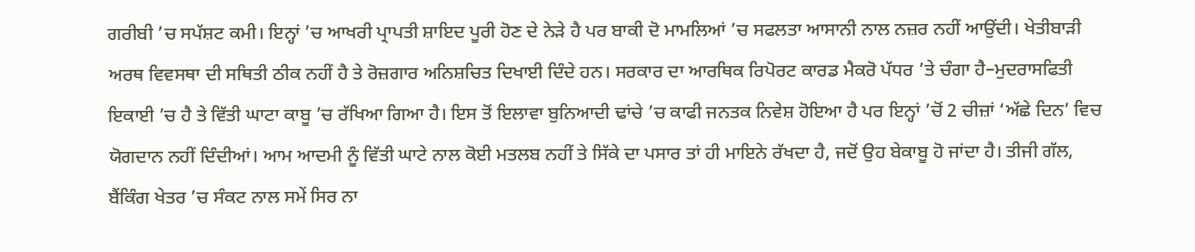ਗਰੀਬੀ ’ਚ ਸਪੱਸ਼ਟ ਕਮੀ। ਇਨ੍ਹਾਂ ’ਚ ਆਖਰੀ ਪ੍ਰਾਪਤੀ ਸ਼ਾਇਦ ਪੂਰੀ ਹੋਣ ਦੇ ਨੇੜੇ ਹੈ ਪਰ ਬਾਕੀ ਦੋ ਮਾਮਲਿਆਂ ’ਚ ਸਫਲਤਾ ਆਸਾਨੀ ਨਾਲ ਨਜ਼ਰ ਨਹੀਂ ਆਉਂਦੀ। ਖੇਤੀਬਾੜੀ ਅਰਥ ਵਿਵਸਥਾ ਦੀ ਸਥਿਤੀ ਠੀਕ ਨਹੀਂ ਹੈ ਤੇ ਰੋਜ਼ਗਾਰ ਅਨਿਸ਼ਚਿਤ ਦਿਖਾਈ ਦਿੰਦੇ ਹਨ। ਸਰਕਾਰ ਦਾ ਆਰਥਿਕ ਰਿਪੋਰਟ ਕਾਰਡ ਮੈਕਰੋ ਪੱਧਰ ’ਤੇ ਚੰਗਾ ਹੈ–ਮੁਦਰਾਸਫਿਤੀ ਇਕਾਈ ’ਚ ਹੈ ਤੇ ਵਿੱਤੀ ਘਾਟਾ ਕਾਬੂ ’ਚ ਰੱਖਿਆ ਗਿਆ ਹੈ। ਇਸ ਤੋਂ ਇਲਾਵਾ ਬੁਨਿਆਦੀ ਢਾਂਚੇ ’ਚ ਕਾਫੀ ਜਨਤਕ ਨਿਵੇਸ਼ ਹੋਇਆ ਹੈ ਪਰ ਇਨ੍ਹਾਂ ’ਚੋਂ 2 ਚੀਜ਼ਾਂ ‘ਅੱਛੇ ਦਿਨ’ ਵਿਚ ਯੋਗਦਾਨ ਨਹੀਂ ਦਿੰਦੀਆਂ। ਆਮ ਆਦਮੀ ਨੂੰ ਵਿੱਤੀ ਘਾਟੇ ਨਾਲ ਕੋਈ ਮਤਲਬ ਨਹੀਂ ਤੇ ਸਿੱਕੇ ਦਾ ਪਸਾਰ ਤਾਂ ਹੀ ਮਾਇਨੇ ਰੱਖਦਾ ਹੈ, ਜਦੋਂ ਉਹ ਬੇਕਾਬੂ ਹੋ ਜਾਂਦਾ ਹੈ। ਤੀਜੀ ਗੱਲ, ਬੈਂਕਿੰਗ ਖੇਤਰ ’ਚ ਸੰਕਟ ਨਾਲ ਸਮੇਂ ਸਿਰ ਨਾ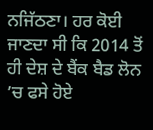ਨਜਿੱਠਣਾ। ਹਰ ਕੋਈ ਜਾਣਦਾ ਸੀ ਕਿ 2014 ਤੋਂ ਹੀ ਦੇਸ਼ ਦੇ ਬੈਂਕ ਬੈਡ ਲੋਨ ’ਚ ਫਸੇ ਹੋਏ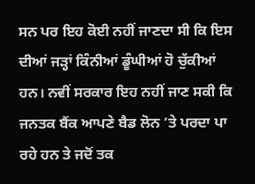ਸਨ ਪਰ ਇਹ ਕੋਈ ਨਹੀਂ ਜਾਣਦਾ ਸੀ ਕਿ ਇਸ ਦੀਆਂ ਜੜ੍ਹਾਂ ਕਿੰਨੀਆਂ ਡੂੰਘੀਆਂ ਹੋ ਚੁੱਕੀਆਂ ਹਨ। ਨਵੀਂ ਸਰਕਾਰ ਇਹ ਨਹੀਂ ਜਾਣ ਸਕੀ ਕਿ ਜਨਤਕ ਬੈਂਕ ਆਪਣੇ ਬੈਡ ਲੋਨ ’ਤੇ ਪਰਦਾ ਪਾ ਰਹੇ ਹਨ ਤੇ ਜਦੋਂ ਤਕ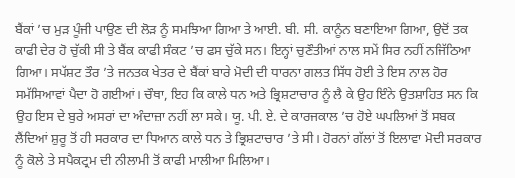ਬੈਂਕਾਂ ’ਚ ਮੁੜ ਪੂੰਜੀ ਪਾਉਣ ਦੀ ਲੋੜ ਨੂੰ ਸਮਝਿਆ ਗਿਆ ਤੇ ਆਈ. ਬੀ. ਸੀ. ਕਾਨੂੰਨ ਬਣਾਇਆ ਗਿਆ, ਉਦੋਂ ਤਕ ਕਾਫੀ ਦੇਰ ਹੋ ਚੁੱਕੀ ਸੀ ਤੇ ਬੈਂਕ ਕਾਫੀ ਸੰਕਟ ’ਚ ਫਸ ਚੁੱਕੇ ਸਨ। ਇਨ੍ਹਾਂ ਚੁਣੌਤੀਆਂ ਨਾਲ ਸਮੇਂ ਸਿਰ ਨਹੀਂ ਨਜਿੱਠਿਆ ਗਿਆ। ਸਪੱਸ਼ਟ ਤੌਰ ’ਤੇ ਜਨਤਕ ਖੇਤਰ ਦੇ ਬੈਂਕਾਂ ਬਾਰੇ ਮੋਦੀ ਦੀ ਧਾਰਨਾ ਗਲਤ ਸਿੱਧ ਹੋਈ ਤੇ ਇਸ ਨਾਲ ਹੋਰ ਸਮੱਸਿਆਵਾਂ ਪੈਦਾ ਹੋ ਗਈਆਂ। ਚੌਥਾ, ਇਹ ਕਿ ਕਾਲੇ ਧਨ ਅਤੇ ਭ੍ਰਿਸ਼ਟਾਚਾਰ ਨੂੰ ਲੈ ਕੇ ਉਹ ਇੰਨੇ ਉਤਸ਼ਾਹਿਤ ਸਨ ਕਿ ਉਹ ਇਸ ਦੇ ਬੁਰੇ ਅਸਰਾਂ ਦਾ ਅੰਦਾਜ਼ਾ ਨਹੀਂ ਲਾ ਸਕੇ। ਯੂ. ਪੀ. ਏ. ਦੇ ਕਾਰਜਕਾਲ ’ਚ ਹੋਏ ਘਪਲਿਆਂ ਤੋਂ ਸਬਕ ਲੈਂਦਿਆਂ ਸ਼ੁਰੂ ਤੋਂ ਹੀ ਸਰਕਾਰ ਦਾ ਧਿਆਨ ਕਾਲੇ ਧਨ ਤੇ ਭ੍ਰਿਸ਼ਟਾਚਾਰ ’ਤੇ ਸੀ। ਹੋਰਨਾਂ ਗੱਲਾਂ ਤੋਂ ਇਲਾਵਾ ਮੋਦੀ ਸਰਕਾਰ ਨੂੰ ਕੋਲੇ ਤੇ ਸਪੈਕਟ੍ਰਮ ਦੀ ਨੀਲਾਮੀ ਤੋਂ ਕਾਫੀ ਮਾਲੀਆ ਮਿਲਿਆ।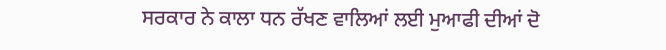ਸਰਕਾਰ ਨੇ ਕਾਲਾ ਧਨ ਰੱਖਣ ਵਾਲਿਆਂ ਲਈ ਮੁਆਫੀ ਦੀਆਂ ਦੋ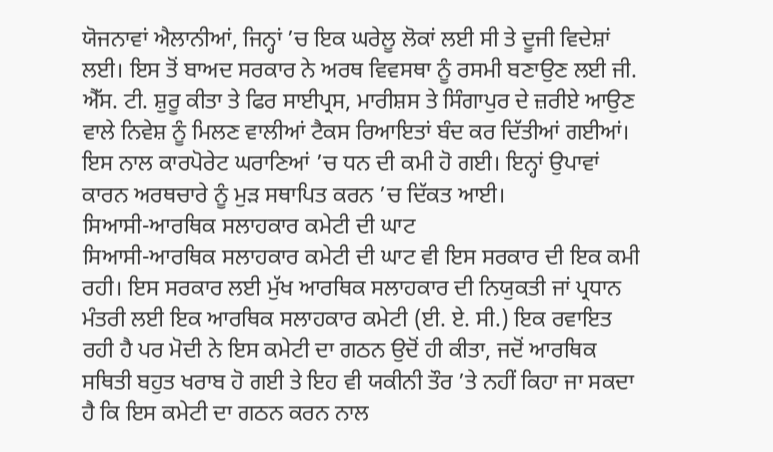ਯੋਜਨਾਵਾਂ ਐਲਾਨੀਆਂ, ਜਿਨ੍ਹਾਂ ’ਚ ਇਕ ਘਰੇਲੂ ਲੋਕਾਂ ਲਈ ਸੀ ਤੇ ਦੂਜੀ ਵਿਦੇਸ਼ਾਂ ਲਈ। ਇਸ ਤੋਂ ਬਾਅਦ ਸਰਕਾਰ ਨੇ ਅਰਥ ਵਿਵਸਥਾ ਨੂੰ ਰਸਮੀ ਬਣਾਉਣ ਲਈ ਜੀ. ਐੱਸ. ਟੀ. ਸ਼ੁਰੂ ਕੀਤਾ ਤੇ ਫਿਰ ਸਾਈਪ੍ਰਸ, ਮਾਰੀਸ਼ਸ ਤੇ ਸਿੰਗਾਪੁਰ ਦੇ ਜ਼ਰੀਏ ਆਉਣ ਵਾਲੇ ਨਿਵੇਸ਼ ਨੂੰ ਮਿਲਣ ਵਾਲੀਆਂ ਟੈਕਸ ਰਿਆਇਤਾਂ ਬੰਦ ਕਰ ਦਿੱਤੀਆਂ ਗਈਆਂ। ਇਸ ਨਾਲ ਕਾਰਪੋਰੇਟ ਘਰਾਣਿਆਂ ’ਚ ਧਨ ਦੀ ਕਮੀ ਹੋ ਗਈ। ਇਨ੍ਹਾਂ ਉਪਾਵਾਂ ਕਾਰਨ ਅਰਥਚਾਰੇ ਨੂੰ ਮੁੜ ਸਥਾਪਿਤ ਕਰਨ ’ਚ ਦਿੱਕਤ ਆਈ।
ਸਿਆਸੀ-ਆਰਥਿਕ ਸਲਾਹਕਾਰ ਕਮੇਟੀ ਦੀ ਘਾਟ
ਸਿਆਸੀ-ਆਰਥਿਕ ਸਲਾਹਕਾਰ ਕਮੇਟੀ ਦੀ ਘਾਟ ਵੀ ਇਸ ਸਰਕਾਰ ਦੀ ਇਕ ਕਮੀ ਰਹੀ। ਇਸ ਸਰਕਾਰ ਲਈ ਮੁੱਖ ਆਰਥਿਕ ਸਲਾਹਕਾਰ ਦੀ ਨਿਯੁਕਤੀ ਜਾਂ ਪ੍ਰਧਾਨ ਮੰਤਰੀ ਲਈ ਇਕ ਆਰਥਿਕ ਸਲਾਹਕਾਰ ਕਮੇਟੀ (ਈ. ਏ. ਸੀ.) ਇਕ ਰਵਾਇਤ ਰਹੀ ਹੈ ਪਰ ਮੋਦੀ ਨੇ ਇਸ ਕਮੇਟੀ ਦਾ ਗਠਨ ਉਦੋਂ ਹੀ ਕੀਤਾ, ਜਦੋਂ ਆਰਥਿਕ ਸਥਿਤੀ ਬਹੁਤ ਖਰਾਬ ਹੋ ਗਈ ਤੇ ਇਹ ਵੀ ਯਕੀਨੀ ਤੌਰ ’ਤੇ ਨਹੀਂ ਕਿਹਾ ਜਾ ਸਕਦਾ ਹੈ ਕਿ ਇਸ ਕਮੇਟੀ ਦਾ ਗਠਨ ਕਰਨ ਨਾਲ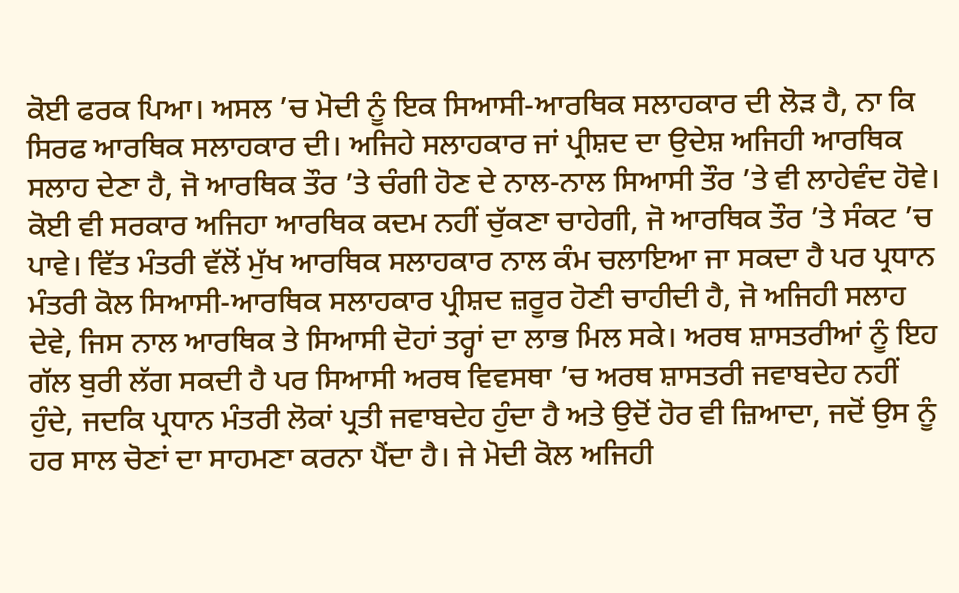ਕੋਈ ਫਰਕ ਪਿਆ। ਅਸਲ ’ਚ ਮੋਦੀ ਨੂੰ ਇਕ ਸਿਆਸੀ-ਆਰਥਿਕ ਸਲਾਹਕਾਰ ਦੀ ਲੋੜ ਹੈ, ਨਾ ਕਿ ਸਿਰਫ ਆਰਥਿਕ ਸਲਾਹਕਾਰ ਦੀ। ਅਜਿਹੇ ਸਲਾਹਕਾਰ ਜਾਂ ਪ੍ਰੀਸ਼ਦ ਦਾ ਉਦੇਸ਼ ਅਜਿਹੀ ਆਰਥਿਕ ਸਲਾਹ ਦੇਣਾ ਹੈ, ਜੋ ਆਰਥਿਕ ਤੌਰ ’ਤੇ ਚੰਗੀ ਹੋਣ ਦੇ ਨਾਲ-ਨਾਲ ਸਿਆਸੀ ਤੌਰ ’ਤੇ ਵੀ ਲਾਹੇਵੰਦ ਹੋਵੇ। ਕੋਈ ਵੀ ਸਰਕਾਰ ਅਜਿਹਾ ਆਰਥਿਕ ਕਦਮ ਨਹੀਂ ਚੁੱਕਣਾ ਚਾਹੇਗੀ, ਜੋ ਆਰਥਿਕ ਤੌਰ ’ਤੇ ਸੰਕਟ ’ਚ ਪਾਵੇ। ਵਿੱਤ ਮੰਤਰੀ ਵੱਲੋਂ ਮੁੱਖ ਆਰਥਿਕ ਸਲਾਹਕਾਰ ਨਾਲ ਕੰਮ ਚਲਾਇਆ ਜਾ ਸਕਦਾ ਹੈ ਪਰ ਪ੍ਰਧਾਨ ਮੰਤਰੀ ਕੋਲ ਸਿਆਸੀ-ਆਰਥਿਕ ਸਲਾਹਕਾਰ ਪ੍ਰੀਸ਼ਦ ਜ਼ਰੂਰ ਹੋਣੀ ਚਾਹੀਦੀ ਹੈ, ਜੋ ਅਜਿਹੀ ਸਲਾਹ ਦੇਵੇ, ਜਿਸ ਨਾਲ ਆਰਥਿਕ ਤੇ ਸਿਆਸੀ ਦੋਹਾਂ ਤਰ੍ਹਾਂ ਦਾ ਲਾਭ ਮਿਲ ਸਕੇ। ਅਰਥ ਸ਼ਾਸਤਰੀਆਂ ਨੂੰ ਇਹ ਗੱਲ ਬੁਰੀ ਲੱਗ ਸਕਦੀ ਹੈ ਪਰ ਸਿਆਸੀ ਅਰਥ ਵਿਵਸਥਾ ’ਚ ਅਰਥ ਸ਼ਾਸਤਰੀ ਜਵਾਬਦੇਹ ਨਹੀਂ ਹੁੰਦੇ, ਜਦਕਿ ਪ੍ਰਧਾਨ ਮੰਤਰੀ ਲੋਕਾਂ ਪ੍ਰਤੀ ਜਵਾਬਦੇਹ ਹੁੰਦਾ ਹੈ ਅਤੇ ਉਦੋਂ ਹੋਰ ਵੀ ਜ਼ਿਆਦਾ, ਜਦੋਂ ਉਸ ਨੂੰ ਹਰ ਸਾਲ ਚੋਣਾਂ ਦਾ ਸਾਹਮਣਾ ਕਰਨਾ ਪੈਂਦਾ ਹੈ। ਜੇ ਮੋਦੀ ਕੋਲ ਅਜਿਹੀ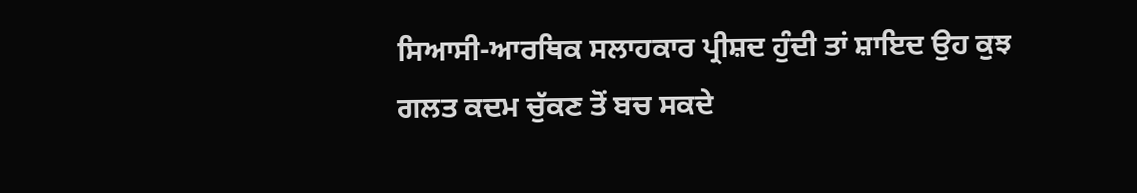ਸਿਆਸੀ-ਆਰਥਿਕ ਸਲਾਹਕਾਰ ਪ੍ਰੀਸ਼ਦ ਹੁੰਦੀ ਤਾਂ ਸ਼ਾਇਦ ਉਹ ਕੁਝ ਗਲਤ ਕਦਮ ਚੁੱਕਣ ਤੋਂ ਬਚ ਸਕਦੇ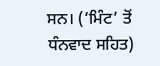ਸਨ। (‘ਮਿੰਟ’ ਤੋਂ ਧੰਨਵਾਦ ਸਹਿਤ)